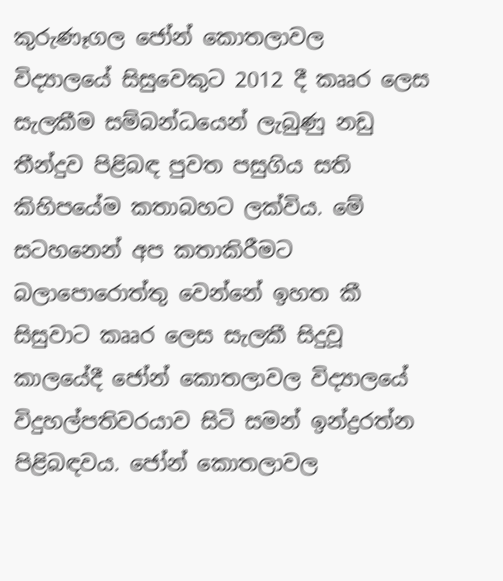කුරුණෑගල ජෝන් කොතලාවල විද්‍යාලයේ සිසුවෙකුට 2012 දී කෲර ලෙස සැලකීම සම්බන්ධයෙන් ලැබුණු නඩු තීන්දුව පිළිබඳ පුවත පසුගිය සති කිහිපයේම කතාබහට ලක්විය. මේ සටහනෙන් අප කතාකිරීමට බලාපොරොත්තු වෙන්නේ ඉහත කී සිසුවාට කෲර ලෙස සැලකී සිදුවූ කාලයේදී ජෝන් කොතලාවල විද්‍යාලයේ විදුහල්පතිවරයාව සිටි සමන් ඉන්ද්‍රරත්න පිළිබඳවය. ජෝන් කොතලාවල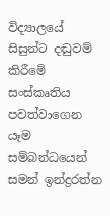විද්‍යාලයේ සිසුන්ට දඬුවම් කිරීමේ සංස්කෘතිය පවත්වාගෙන යෑම සම්බන්ධයෙන් සමන් ඉන්ද්‍රරත්න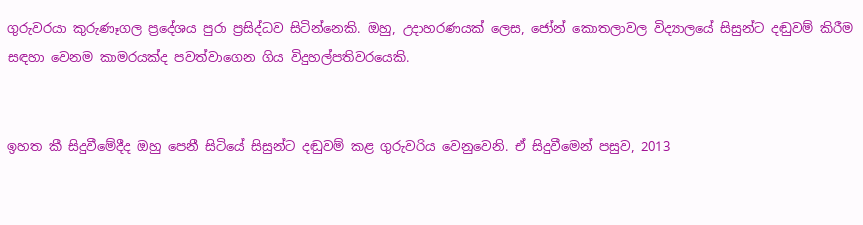ගුරුවරයා කුරුණෑගල ප්‍රදේශය පුරා ප්‍රසිද්ධව සිටින්නෙකි. ඔහු, උදාහරණයක් ලෙස, ජෝන් කොතලාවල විද්‍යාලයේ සිසුන්ට දඬුවම් කිරීම සඳහා වෙනම කාමරයක්ද පවත්වාගෙන ගිය විදුහල්පතිවරයෙකි.


ඉහත කී සිදුවීමේදීද ඔහු පෙනී සිටියේ සිසුන්ට දඬුවම් කළ ගුරුවරිය වෙනුවෙනි. ඒ සිදුවීමෙන් පසුව, 2013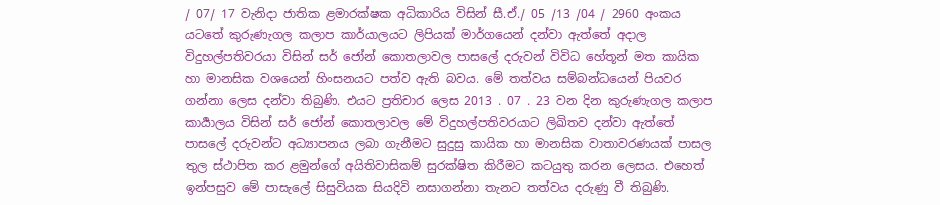/ 07/ 17 වැනිදා ජාතික ළමාරක්ෂක අධිකාරිය විසින් සී.ඒ./ 05 /13 /04 / 2960 අංකය යටතේ කුරුණැගල කලාප කාර්යාලයට ලිපියක් මාර්ගයෙන් දන්වා ඇත්තේ අදාල විදුහල්පතිවරයා විසින් සර් ජෝන් කොතලාවල පාසලේ දරුවන් විවිධ හේතූන් මත කායික හා මානසික වශයෙන් හිංසනයට පත්ව ඇති බවය. මේ තත්වය සම්බන්ධයෙන් පියවර ගන්නා ලෙස දන්වා තිබුණි. එයට ප්‍රතිචාර ලෙස 2013 . 07 . 23 වන දින කුරුණැගල කලාප කාර්‍යාලය විසින් සර් ජෝන් කොතලාවල මේ විදුහල්පතිවරයාට ලිඛිතව දන්වා ඇත්තේ පාසලේ දරුවන්ට අධ්‍යාපනය ලබා ගැනීමට සුදුසු කායික හා මානසික වාතාවරණයක් පාසල තුල ස්ථාපිත කර ළමුන්ගේ අයිතිවාසිකම් සුරක්ෂිත කිරීමට කටයුතු කරන ලෙසය. එහෙත් ඉන්පසුව මේ පාසැලේ සිසුවියක සියදිවි නසාගන්නා තැනට තත්වය දරුණු වී තිබුණි.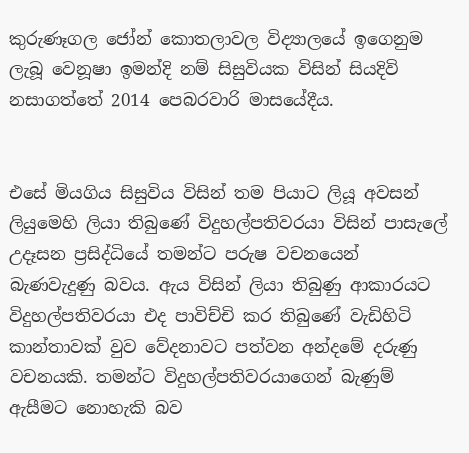කුරුණෑගල ජෝන් කොතලාවල විද්‍යාලයේ ඉගෙනුම ලැබූ වෙනූෂා ඉමන්දි නම් සිසුවියක විසින් සියදිවි නසාගත්තේ 2014 පෙබරවාරි මාසයේදීය.


එසේ මියගිය සිසුවිය විසින් තම පියාට ලියූ අවසන් ලියුමෙහි ලියා තිබුණේ විදුහල්පතිවරයා විසින් පාසැලේ උදෑසන ප්‍රසිද්ධියේ තමන්ට පරුෂ වචනයෙන් බැණවැදුණු බවය. ඇය විසින් ලියා තිබුණු ආකාරයට විදුහල්පතිවරයා එද පාවිච්චි කර තිබුණේ වැඩිහිටි කාන්තාවක් වුව වේදනාවට පත්වන අන්දමේ දරුණු වචනයකි. තමන්ට විදුහල්පතිවරයාගෙන් බැණුම් ඇසීමට නොහැකි බව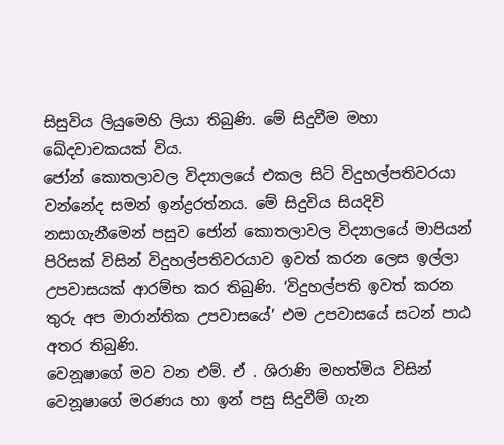සිසුවිය ලියුමෙහි ලියා තිබුණි. මේ සිදුවීම මහා ඛේදවාචකයක් විය.
ජෝන් කොතලාවල විද්‍යාලයේ එකල සිටි විදුහල්පතිවරයා වන්නේද සමන් ඉන්ද්‍රරත්නය. මේ සිදුවිය සියදිවි නසාගැනීමෙන් පසුව ජෝන් කොතලාවල විද්‍යාලයේ මාපියන් පිරිසක් විසින් විදුහල්පතිවරයාව ඉවත් කරන ලෙස ඉල්ලා උපවාසයක් ආරම්භ කර තිබුණි. ‘විදුහල්පති ඉවත් කරන තුරු අප මාරාන්තික උපවාසයේ’ එම උපවාසයේ සටන් පාඨ අතර තිබුණි.
වෙනූෂාගේ මව වන එම්. ඒ . ශිරාණි මහත්මිය විසින් වෙනූෂාගේ මරණය හා ඉන් පසු සිදුවීම් ගැන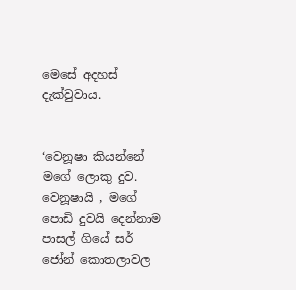මෙසේ අදහස් දැක්වුවාය.


‘වෙනූෂා කියන්නේ මගේ ලොකු දුව. වෙනූෂායි , මගේ පොඩි දුවයි දෙන්නාම පාසල් ගියේ සර් ජෝන් කොතලාවල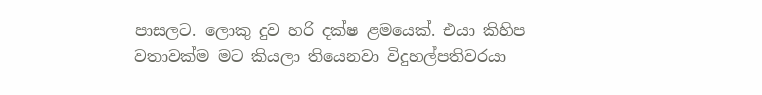පාසලට. ලොකු දුව හරි දක්ෂ ළමයෙක්. එයා කිහිප වතාවක්ම මට කියලා තියෙනවා විදුහල්පතිවරයා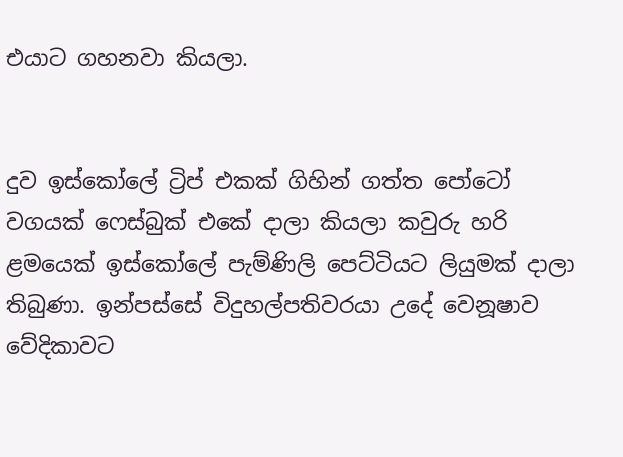එයාට ගහනවා කියලා.


දුව ඉස්කෝලේ ට්‍රිප් එකක් ගිහින් ගත්ත පෝටෝ වගයක් ෆෙස්බුක් එකේ දාලා කියලා කවුරු හරි ළමයෙක් ඉස්කෝලේ පැම්ණිලි පෙට්ටියට ලියුමක් දාලා තිබුණා. ඉන්පස්සේ විදුහල්පතිවරයා උදේ වෙනූෂාව වේදිකාවට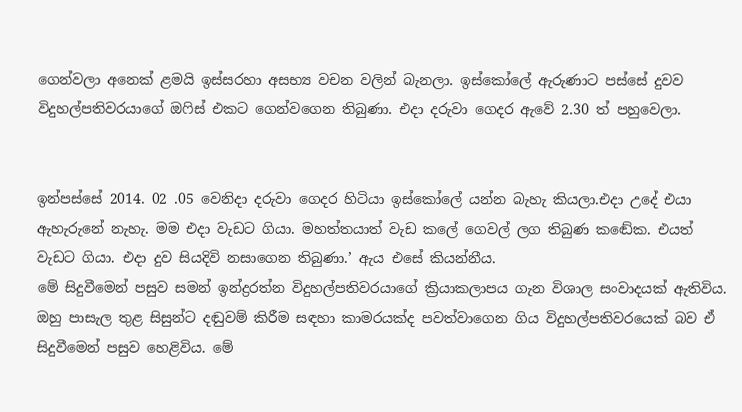ගෙන්වලා අනෙක් ළමයි ඉස්සරහා අසභ්‍ය වචන වලින් බැනලා. ඉස්කෝලේ ඇරුණාට පස්සේ දුවව විදුහල්පතිවරයාගේ ඔෆිස් එකට ගෙන්වගෙන තිබුණා. එදා දරුවා ගෙදර ඇවේ 2.30 ත් පහුවෙලා.


ඉන්පස්සේ 2014. 02 .05 වෙනිදා දරුවා ගෙදර හිටියා ඉස්කෝලේ යන්න බැහැ කියලා.එදා උදේ එයා ඇහැරුනේ නැහැ. මම එදා වැඩට ගියා. මහත්තයාත් වැඩ කලේ ගෙවල් ලග තිබුණ කඬේක. එයත් වැඩට ගියා. එදා දුව සියදිවි නසාගෙන තිබුණා.’ ඇය එසේ කියන්නීය.
මේ සිදුවීමෙන් පසුව සමන් ඉන්ද්‍රරත්න විදුහල්පතිවරයාගේ ක්‍රියාකලාපය ගැන විශාල සංවාදයක් ඇතිවිය. ඔහු පාසැල තුළ සිසුන්ට දඬුවම් කිරීම සඳහා කාමරයක්ද පවත්වාගෙන ගිය විදුහල්පතිවරයෙක් බව ඒ සිදුවීමෙන් පසුව හෙළිවිය. මේ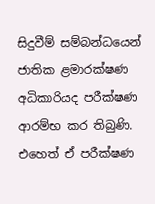සිදුවීම් සම්බන්ධයෙන් ජාතික ළමාරක්ෂණ අධිකාරියද පරීක්ෂණ ආරම්භ කර තිබුණි. එහෙත් ඒ පරීක්ෂණ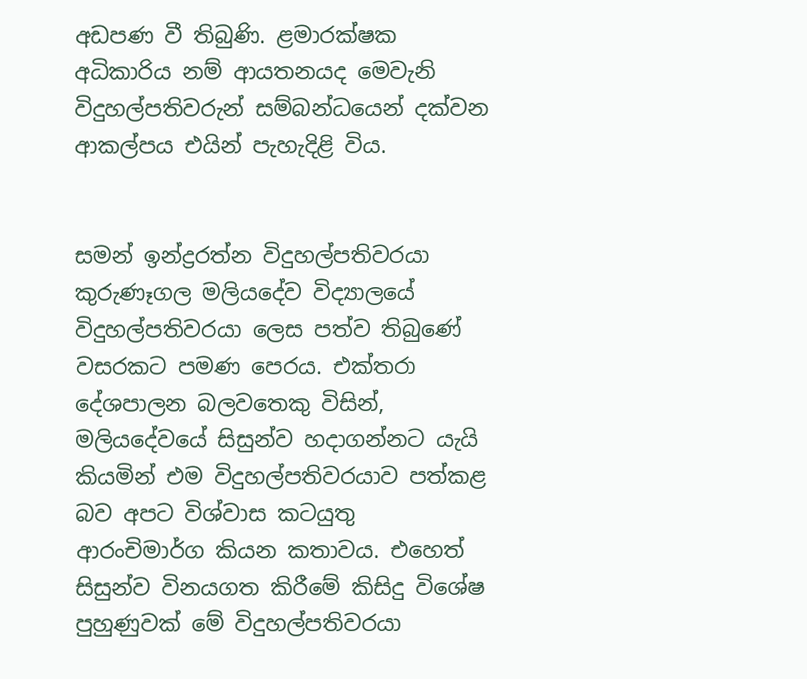අඩපණ වී තිබුණි. ළමාරක්ෂක අධිකාරිය නම් ආයතනයද මෙවැනි විදුහල්පතිවරුන් සම්බන්ධයෙන් දක්වන ආකල්පය එයින් පැහැදිළි විය.


සමන් ඉන්ද්‍රරත්න විදුහල්පතිවරයා කුරුණෑගල මලියදේව විද්‍යාලයේ විදුහල්පතිවරයා ලෙස පත්ව තිබුණේ වසරකට පමණ පෙරය. එක්තරා දේශපාලන බලවතෙකු විසින්, මලියදේවයේ සිසුන්ව හදාගන්නට යැයි කියමින් එම විදුහල්පතිවරයාව පත්කළ බව අපට විශ්වාස කටයුතු ආරංචිමාර්ග කියන කතාවය. එහෙත් සිසුන්ව විනයගත කිරීමේ කිසිදු විශේෂ පුහුණුවක් මේ විදුහල්පතිවරයා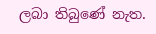ලබා තිබුණේ නැත.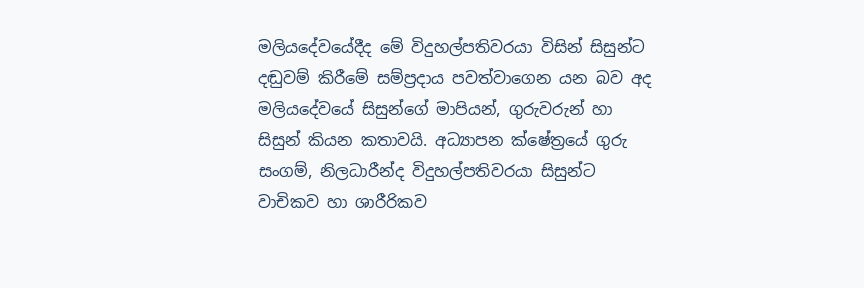මලියදේවයේදීද මේ විදුහල්පතිවරයා විසින් සිසුන්ට දඬුවම් කිරීමේ සම්ප්‍රදාය පවත්වාගෙන යන බව අද මලියදේවයේ සිසුන්ගේ මාපියන්, ගුරුවරුන් හා සිසුන් කියන කතාවයි. අධ්‍යාපන ක්ෂේත්‍රයේ ගුරු සංගම්, නිලධාරීන්ද විදුහල්පතිවරයා සිසුන්ට වාචිකව හා ශාරීරිකව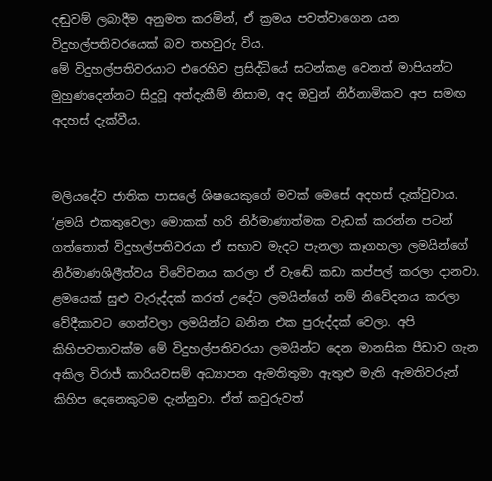දඬුවම් ලබාදීම අනුමත කරමින්, ඒ ක්‍රමය පවත්වාගෙන යන විදුහල්පතිවරයෙක් බව තහවුරු විය.
මේ විදුහල්පතිවරයාට එරෙහිව ප්‍රසිද්ධියේ සටන්කළ වෙනත් මාපියන්ට මුහුණදෙන්නට සිදුවූ අත්දැකීම් නිසාම, අද ඔවුන් නිර්නාමිකව අප සමඟ අදහස් දැක්වීය.


මලියදේව ජාතික පාසලේ ශිෂයෙකුගේ මවක් මෙසේ අදහස් දැක්වුවාය.
‘ළමයි එකතුවෙලා මොකක් හරි නිර්මාණාත්මක වැඩක් කරන්න පටන් ගත්තොත් විදුහල්පතිවරයා ඒ සභාව මැදට පැනලා කෑගහලා ලමයින්ගේ නිර්මාණශිලීත්වය චිවේචනය කරලා ඒ වැඬේ කඩා කප්පල් කරලා දානවා. ළමයෙක් සුළු වැරුද්දක් කරත් උදේට ලමයින්ගේ නම් නිවේදනය කරලා වේදීකාවට ගෙන්වලා ලමයින්ට බනින එක පුරුද්දක් වෙලා. අපි කිහිපවතාවක්ම මේ විදුහල්පතිවරයා ලමයින්ට දෙන මානසික පීඩාව ගැන අකිල විරාජ් කාරියවසම් අධ්‍යාපන ඇමතිතුමා ඇතුළු මැති ඇමතිවරුන් කිහිප දෙනෙකුටම දැන්නුවා. ඒත් කවුරුවත්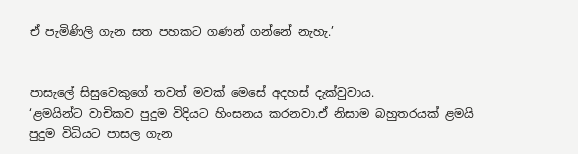ඒ පැමිණිලි ගැන සත පහකට ගණන් ගන්නේ නැහැ.’


පාසැලේ සිසුවෙකුගේ තවත් මවක් මෙසේ අදහස් දැක්වුවාය.
‘ළමයින්ට වාචිකව පුදුම විදියට හිංසනය කරනවා.ඒ නිසාම බහුතරයක් ළමයි පුදුම විධියට පාසල ගැන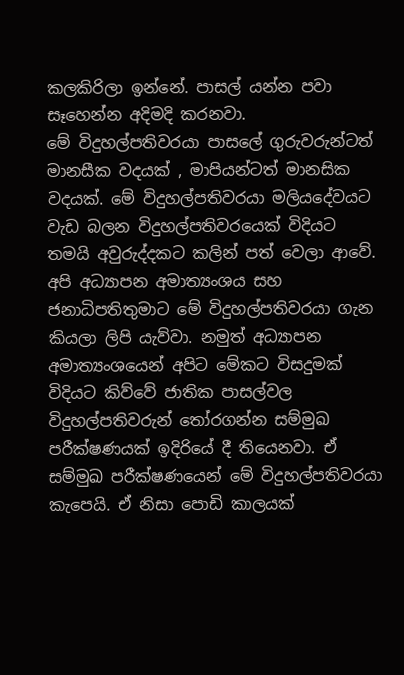කලකිරිලා ඉන්නේ. පාසල් යන්න පවා සෑහෙන්න අදිමදි කරනවා.
මේ විදුහල්පතිවරයා පාසලේ ගුරුවරුන්ටත් මානසීක වදයක් , මාපියන්ටත් මානසික වදයක්. මේ විදුහල්පතිවරයා මලියදේවයට වැඩ බලන විදුහල්පතිවරයෙක් විදියට තමයි අවුරුද්දකට කලින් පත් වෙලා ආවේ. අපි අධ්‍යාපන අමාත්‍යංශය සහ ජනාධිපතිතුමාට මේ විදුහල්පතිවරයා ගැන කියලා ලිපි යැව්වා. නමුත් අධ්‍යාපන අමාත්‍යංශයෙන් අපිට මේකට විසදුමක් විදියට කිව්වේ ජාතික පාසල්වල විදුහල්පතිවරුන් තෝරගන්න සම්මුඛ පරීක්ෂණයක් ඉදිරියේ දී තියෙනවා. ඒ සම්මුඛ පරීක්ෂණයෙන් මේ විදුහල්පතිවරයා කැපෙයි. ඒ නිසා පොඩි කාලයක්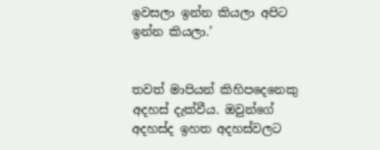ඉවසලා ඉන්න කියලා අපිට ඉන්න කියලා.’


තවත් මාපියන් කිහිපදෙනෙකු අදහස් දැක්වීය. ඔවුන්ගේ අදහස්ද ඉහත අදහස්වලට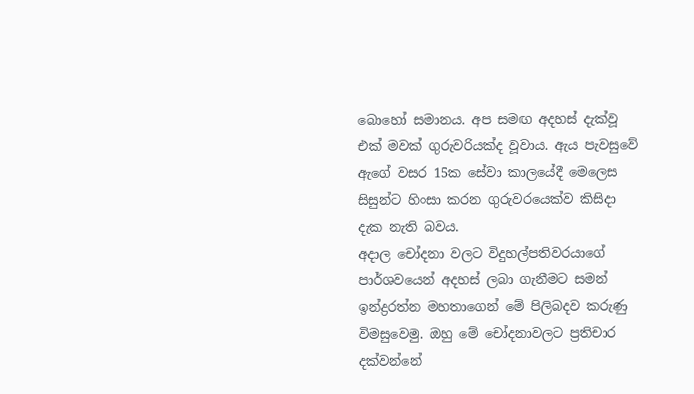බොහෝ සමානය. අප සමඟ අදහස් දැක්වූ එක් මවක් ගුරුවරියක්ද වූවාය. ඇය පැවසුවේ ඇගේ වසර 15ක සේවා කාලයේදී මෙලෙස සිසුන්ට හිංසා කරන ගුරුවරයෙක්ව කිසිදා දැක නැති බවය.
අදාල චෝදනා වලට විදුහල්පතිවරයාගේ පාර්ශවයෙන් අදහස් ලබා ගැනීමට සමන් ඉන්ද්‍රරත්න මහතාගෙන් මේ පිලිබදව කරුණු විමසුවෙමු. ඔහු මේ චෝදනාවලට ප්‍රතිචාර දක්වන්නේ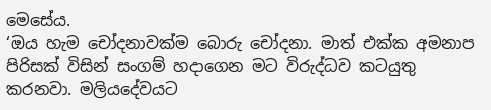මෙසේය.
‘ඔය හැම චෝදනාවක්ම බොරු චෝදනා. මාත් එක්ක අමනාප පිරිසක් විසින් සංගම් හදාගෙන මට විරුද්ධව කටයුතු කරනවා. මලියදේවයට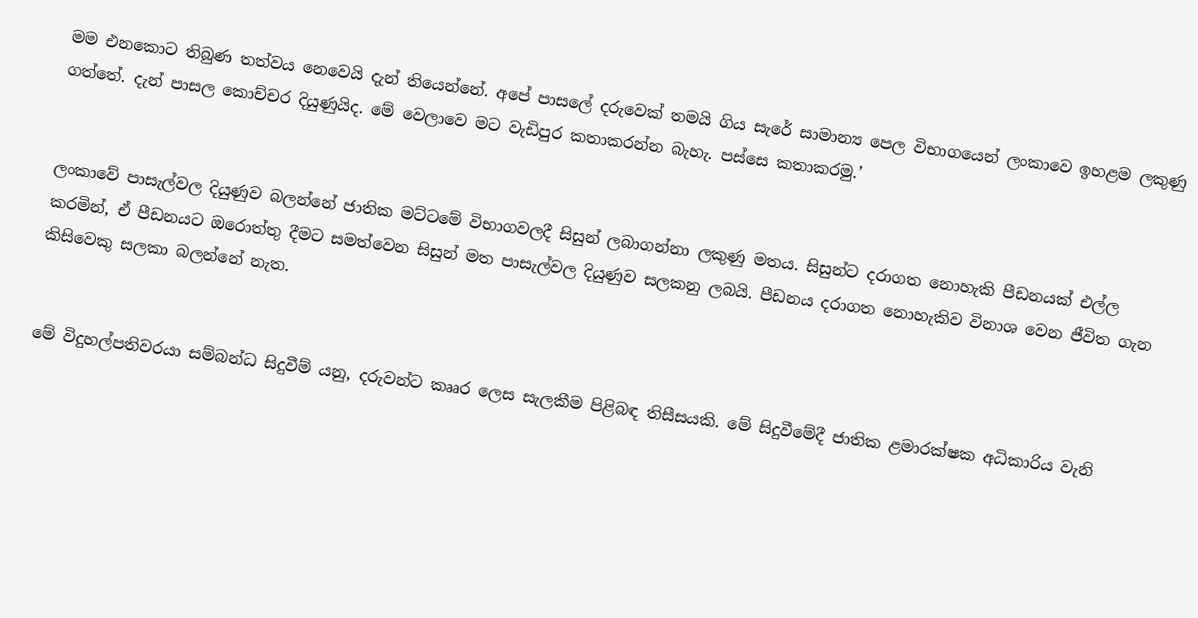මම එනකොට තිබුණ තත්වය නෙවෙයි දැන් තියෙන්නේ. අපේ පාසලේ දරුවෙක් තමයි ගිය සැරේ සාමාන්‍ය පෙල විභාගයෙන් ලංකාවෙ ඉහළම ලකුණු ගත්තේ. දැන් පාසල කොච්චර දියුණුයිද. මේ වෙලාවෙ මට වැඩිපුර කතාකරන්න බැහැ. පස්සෙ කතාකරමු.’


ලංකාවේ පාසැල්වල දියුණුව බලන්නේ ජාතික මට්ටමේ විභාගවලදී සිසුන් ලබාගන්නා ලකුණු මතය. සිසුන්ට දරාගත නොහැකි පීඩනයක් එල්ල කරමින්, ඒ පීඩනයට ඔරොත්තු දීමට සමත්වෙන සිසුන් මත පාසැල්වල දියුණුව සලකනු ලබයි. පීඩනය දරාගත නොහැකිව විනාශ වෙන ජීවිත ගැන කිසිවෙකු සලකා බලන්නේ නැත.


මේ විදුහල්පතිවරයා සම්බන්ධ සිදුවීම් යනු, දරුවන්ට කෲර ලෙස සැලකීම පිළිබඳ තිසීසයකි. මේ සිදුවීමේදී ජාතික ළමාරක්ෂක අධිකාරිය වැනි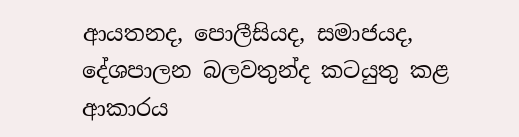ආයතනද, පොලීසියද, සමාජයද, දේශපාලන බලවතුන්ද කටයුතු කළ ආකාරය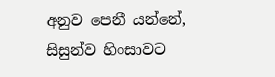අනුව පෙනී යන්නේ, සිසුන්ව හිංසාවට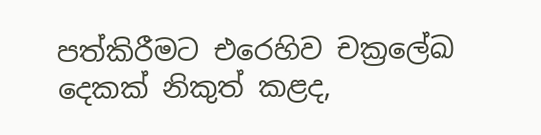පත්කිරීමට එරෙහිව චක්‍රලේඛ දෙකක් නිකුත් කළද,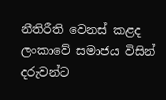නීතිරීති වෙනස් කළද ලංකාවේ සමාජය විසින් දරුවන්ට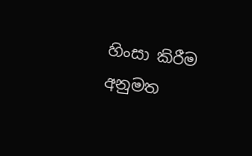හිංසා කිරීම අනුමත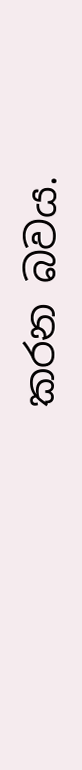කරන බවය.